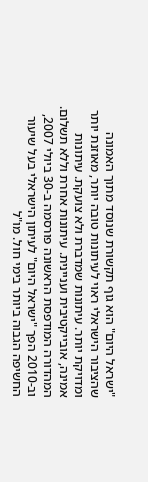"ישראל היום" הוא גוף תקשורת שנוסד מתוך האמונה שהציבור הישראלי ראוי לעיתונות טובה יותר, מאוזנת יותר ומדויקת יותר. עיתונות שמדברת ולא צועקת. עיתונות אמינה, אובייקטיבית ועניינית. עיתונות אחרת וללא תשלום. המהדורה המודפסת הראשונה פורסמה ב-30 ביולי 2007, וב-2010 הפך "ישראל היום" לעיתון הישראלי בעל שיעור החשיפה הגבוה ביותר בימי חול. מו"ל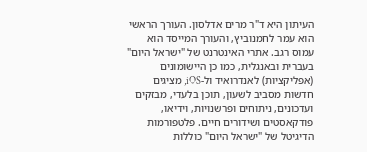העיתון היא ד"ר מרים אדלסון. העורך הראשי הוא עמר לחמנוביץ, והעורך המייסד הוא עמוס רגב. אתרי האינטרנט של "ישראל היום" בעברית ובאנגלית, כמו כן היישומונים (אפליקציות) לאנדרואיד ול-iOS, מציגים חדשות מסביב לשעון, תוכן בלעדי, מבזקים ועדכונים, ניתוחים ופרשנויות, וידיאו, פודקאסטים ושידורים חיים. פלטפורמות הדיגיטל של "ישראל היום" כוללות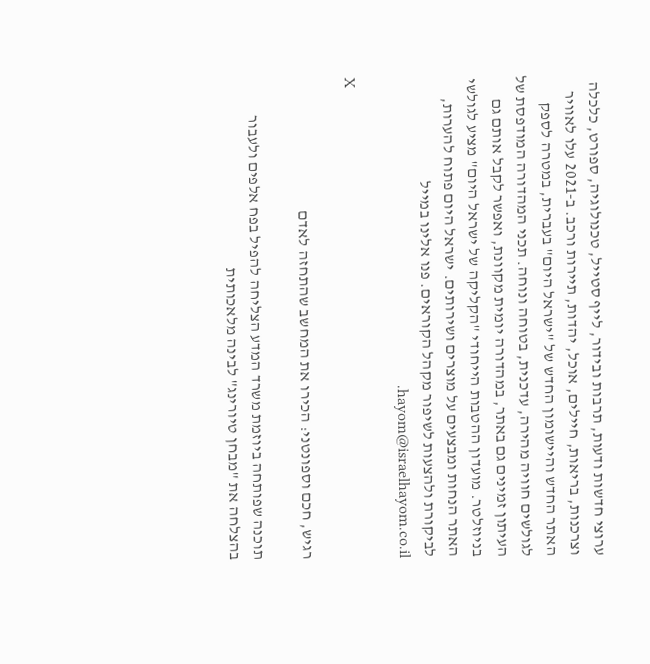ערוצי חדשות ודעות, תרבות ובידור, לייף סטייל, טכנולוגיה, ספורט, כלכלה וצרכנות, בריאות, חיילים, אוכל, יהדות, תיירות ורכב. ב-2021 עלו לאוויר האתר החדש והיישומון החדש של "ישראל היום" בעברית, במטרה לספק לגולשים חוויה מהירה, עדכנית, בטוחה ונוחה. תכני המהדורה המודפסת של העיתון זמינים גם באתר, במהדורה יומית מקוונת, ואפשר לקבל אותם גם בניוזלטר. מועדון ההטבות הייחודי "הקליקה של ישראל היום" מציע לגולשי האתר הנחות ומבצעים על מוצרים ושירותים. ישראל היום פתוח להערות, לביקורת ולהצעות לשיפור מקהל הקוראים. פנו אלינו במייל hayom@israelhayom.co.il.

X

רגיש, חכם וספונטני: הכירו את המחשב שהתחזה לאדם

תוכנה שפותחה ביוזמת משרד המדע הצליחה להפיל בפח אלפים ולעבור בהצלחה את "מבחן טיורינג" לבינה מלאכותית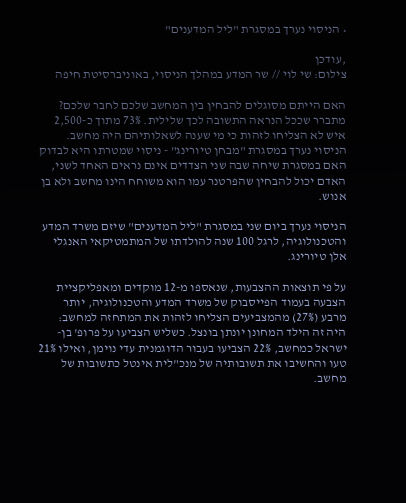• הניסוי נערך במסגרת "ליל המדענים"

,עודכן
צילום: שי לוי // שר המדע במהלך הניסוי, באוניברסיטת חיפה

האם הייתם מסוגלים להבחין בין המחשב שלכם לחבר שלכם? מתברר שככל הנראה התשובה לכך שלילית. 73% מתוך כ-2,500 איש לא הצליחו לזהות כי מי שענה לשאלותיהם היה מחשב. הניסוי נערך במסגרת "מבחן טיורינג" - ניסוי שמטרתו היא לבדוק האם במסגרת שיחה שבה שני הצדדים אינם נראים האחד לשני, האדם יכול להבחין שהפרטנר עמו הוא משוחח הינו מחשב ולא בן אנוש.

הניסוי נערך ביום שני במסגרת "ליל המדענים" שיזם משרד המדע והטכנולוגיה, לרגל 100 שנה להולדתו של המתמטיקאי האנגלי אלן טיורינג.

על פי תוצאות ההצבעות, שנאספו מ-12 מוקדים ומאפליקציית הצבעה בעמוד הפייסבוק של משרד המדע והטכנולוגיה, יותר מרבע (27%) מהמצביעים הצליחו לזהות את המתחזה למחשב: היה זה הילד המחונן יונתן בונצל. כשליש הצביעו על פרופ' בן-ישראל כמחשב, 22% הצביעו בעבור הדוגמנית עדי נוימן, ואילו 21% טעו והחשיבו את תשובותיה של מנכ"לית אינטל כתשובות של מחשב.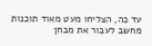עד כה, הצליחו מעט מאוד תוכנות מחשב לעבור את מבחן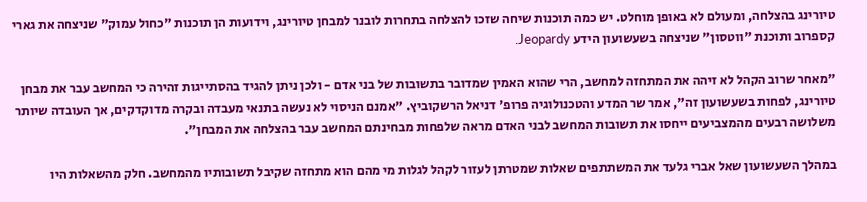טיורינג בהצלחה, ומעולם לא באופן מוחלט. יש כמה תוכנות שיחה שזכו להצלחה בתחרות לובנר למבחן טיורינג, וידועות הן תוכנות "כחול עמוק" שניצחה את גארי קספרוב ותוכנת "ווטסון" שניצחה בשעשועון הידע Jeopardy.

"מאחר שרוב הקהל לא זיהה את המתחזה למחשב, הרי שהוא האמין שמדובר בתשובות של בני אדם - ולכן ניתן להגיד בהסתייגות זהירה כי המחשב עבר את מבחן טיורינג, לפחות בשעשועון זה", אמר שר המדע והטכנולוגיה פרופ' דניאל הרשקוביץ. "אמנם הניסוי לא נעשה בתנאי מעבדה ובקרה מדוקדקים, אך העובדה שיותר משלושה רבעים מהמצביעים ייחסו את תשובות המחשב לבני האדם מראה שלפחות מבחינתם המחשב עבר בהצלחה את המבחן".

במהלך השעשועון שאל אברי גלעד את המשתתפים שאלות שמטרתן לעזור לקהל לגלות מי מהם הוא מתחזה שקיבל תשובותיו מהמחשב. חלק מהשאלות היו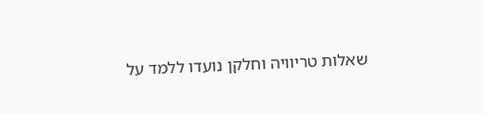שאלות טריוויה וחלקן נועדו ללמד על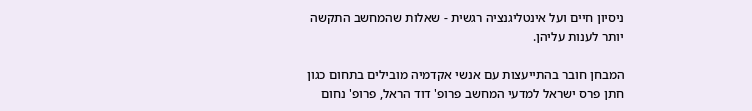ניסיון חיים ועל אינטליגנציה רגשית - שאלות שהמחשב התקשה יותר לענות עליהן.

המבחן חובר בהתייעצות עם אנשי אקדמיה מובילים בתחום כגון חתן פרס ישראל למדעי המחשב פרופ' דוד הראל, פרופ' נחום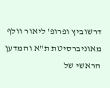דרשוביץ ופרופ' ליאור וולף מאוניברסיטת ת"א והמדען הראשי של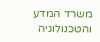משרד המדע והטכנולוגיה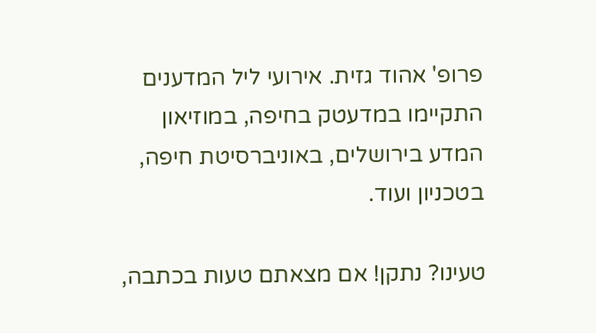פרופ' אהוד גזית. אירועי ליל המדענים התקיימו במדעטק בחיפה, במוזיאון המדע בירושלים, באוניברסיטת חיפה, בטכניון ועוד.

טעינו? נתקן! אם מצאתם טעות בכתבה,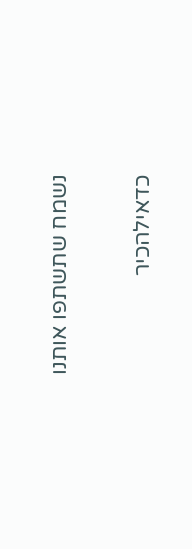נשמח שתשתפו אותנו

כדאילהכיר